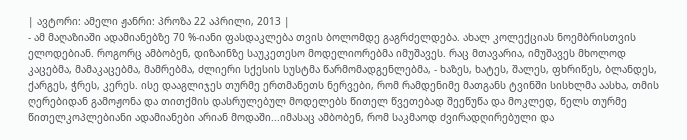| ავტორი: ამელი ჟანრი: პროზა 22 აპრილი, 2013 |
- ამ მაღაზიაში ადამიანებზე 70 %-იანი ფასდაკლება თვის ბოლომდე გაგრძელდება. ახალ კოლექციას ნოემბრისთვის ელოდებიან. როგორც ამბობენ, დიზაინზე საუკეთესო მოდელიორებმა იმუშავეს. რაც მთავარია, იმუშავეს მხოლოდ კაცებმა, მამაკაცებმა, მამრებმა, ძლიერი სქესის სუსტმა წარმომადგენლებმა, - ხაზეს, ხატეს, შალეს, ფხრიწეს, ბლანდეს, ქარგეს, ჭრეს, კერეს. ისე დააგლიჯეს თურმე ერთმანეთს ნერვები, რომ რამდენიმე მათგანს ტვინში სისხლმა აასხა, თმის ღერებიდან გამოჟონა და თითქმის დასრულებულ მოდელებს წითელ წვეთებად შეეწუწა და მოკლედ, წელს თურმე წითელკოპლებიანი ადამიანები არიან მოდაში...იმასაც ამბობენ, რომ საკმაოდ ძვირადღირებული და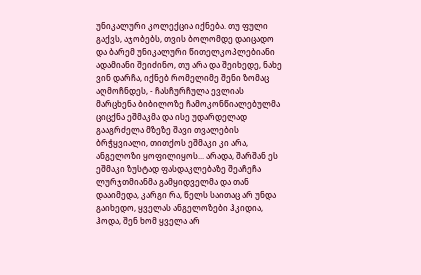უნიკალური კოლექცია იქნება. თუ ფული გაქვს, აჯობებს, თვის ბოლომდე დაიცადო და ბარემ უნიკალური წითელკოპლებიანი ადამიანი შეიძინო, თუ არა და შეიხედე, ნახე ვინ დარჩა, იქნებ რომელიმე შენი ზომაც აღმოჩნდეს, - ჩასჩურჩულა ევლიას მარცხენა ბიბილოზე ჩამოკონწიალებულმა ციცქნა ეშმაკმა და ისე უდარდელად გააგრძელა მზეზე შავი თვალების ბრჭყვიალი, თითქოს ეშმაკი კი არა, ანგელოზი ყოფილიყოს... არადა, შარშან ეს ეშმაკი ზუსტად ფასდაკლებაზე შეაჩეჩა ლურჯთმიანმა გამყიდველმა და თან დააიმედა, კარგი რა, წელს საითაც არ უნდა გაიხედო, ყველას ანგელოზები ჰკიდია, ჰოდა, შენ ხომ ყველა არ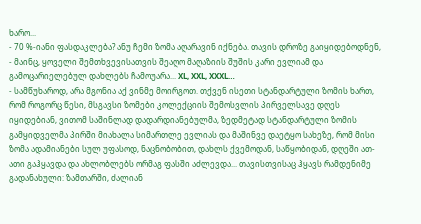ხარო...
- 70 %-იანი ფასდაკლება? ანუ ჩემი ზომა აღარავინ იქნება. თავის დროზე გაიყიდებოდნენ, - მაინც, ყოველი შემთხვევისათვის შეაღო მაღაზიის შუშის კარი ევლიამ და გამოცარიელებულ დახლებს ჩამოუარა... XL, XXL, XXXL…
- სამწუხაროდ, არა მგონია აქ ვინმე მოირგოთ. თქვენ ისეთი სტანდარტული ზომის ხართ, რომ როგორც წესი, მსგავსი ზომები კოლექციის შემოსვლის პირველსავე დღეს იყიდებიან, ვითომ საშინლად დადარდიანებულმა, ზედმეტად სტანდარტული ზომის გამყიდველმა პირში მიახალა სიმართლე ევლიას და მაშინვე დაეტყო სახეზე, რომ მისი ზომა ადამიანები სულ უფასოდ, ნაცნობობით, დახლს ქვემოდან, საწყობიდან, დღეში ათ-ათი გაჰყავდა და ახლობლებს ორმაგ ფასში აძლევდა... თავისთვისაც ჰყავს რამდენიმე გადანახული: ზამთარში, ძალიან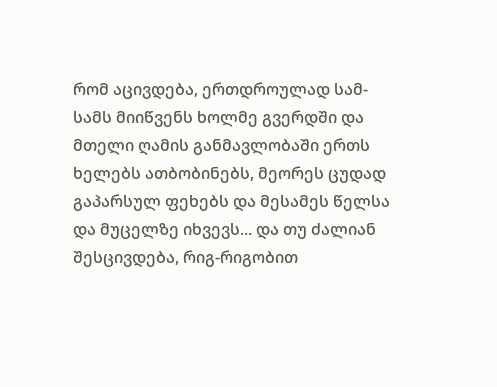რომ აცივდება, ერთდროულად სამ-სამს მიიწვენს ხოლმე გვერდში და მთელი ღამის განმავლობაში ერთს ხელებს ათბობინებს, მეორეს ცუდად გაპარსულ ფეხებს და მესამეს წელსა და მუცელზე იხვევს... და თუ ძალიან შესცივდება, რიგ-რიგობით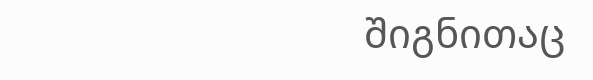შიგნითაც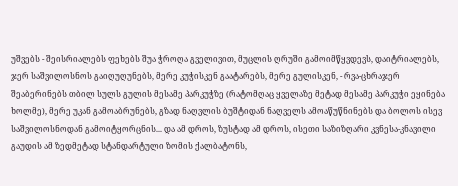უშვებს - შეისრიალებს ფეხებს შუა ჭროღა გველივით, მუცლის ღრუში გამოიმწყვდევს, დაიტრიალებს, ჯერ საშვილოსნოს გაიღუღუნებს, მერე კუჭისკენ გაატარებს, მერე გულისკენ, - რვა-ცხრაჯერ შეაბერინებს თბილ სულს გულის მესამე პარკუჭზე (რატომღაც ყველაზე მეტად მესამე პარკუჭი ეყინება ხოლმე), მერე უკან გამოაბრუნებს, გზად ნაღვლის ბუშტიდან ნაღველს ამოაწუწნინებს და ბოლოს ისევ საშვილოსნოდან გამოიტყორცნის... და ამ დროს, ზუსტად ამ დროს, ისეთი საზიზღარი კვნესა-კნავილი გაუდის ამ ზედმეტად სტანდარტული ზომის ქალბატონს,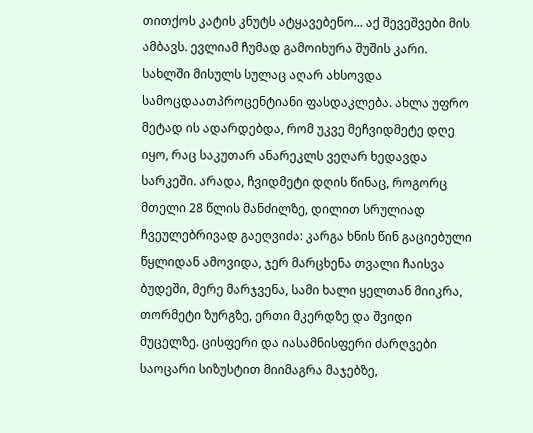თითქოს კატის კნუტს ატყავებენო... აქ შევეშვები მის ამბავს. ევლიამ ჩუმად გამოიხურა შუშის კარი. სახლში მისულს სულაც აღარ ახსოვდა სამოცდაათპროცენტიანი ფასდაკლება. ახლა უფრო მეტად ის ადარდებდა, რომ უკვე მეჩვიდმეტე დღე იყო, რაც საკუთარ ანარეკლს ვეღარ ხედავდა სარკეში. არადა, ჩვიდმეტი დღის წინაც, როგორც მთელი 28 წლის მანძილზე, დილით სრულიად ჩვეულებრივად გაეღვიძა: კარგა ხნის წინ გაციებული წყლიდან ამოვიდა, ჯერ მარცხენა თვალი ჩაისვა ბუდეში, მერე მარჯვენა, სამი ხალი ყელთან მიიკრა, თორმეტი ზურგზე, ერთი მკერდზე და შვიდი მუცელზე. ცისფერი და იასამნისფერი ძარღვები საოცარი სიზუსტით მიიმაგრა მაჯებზე,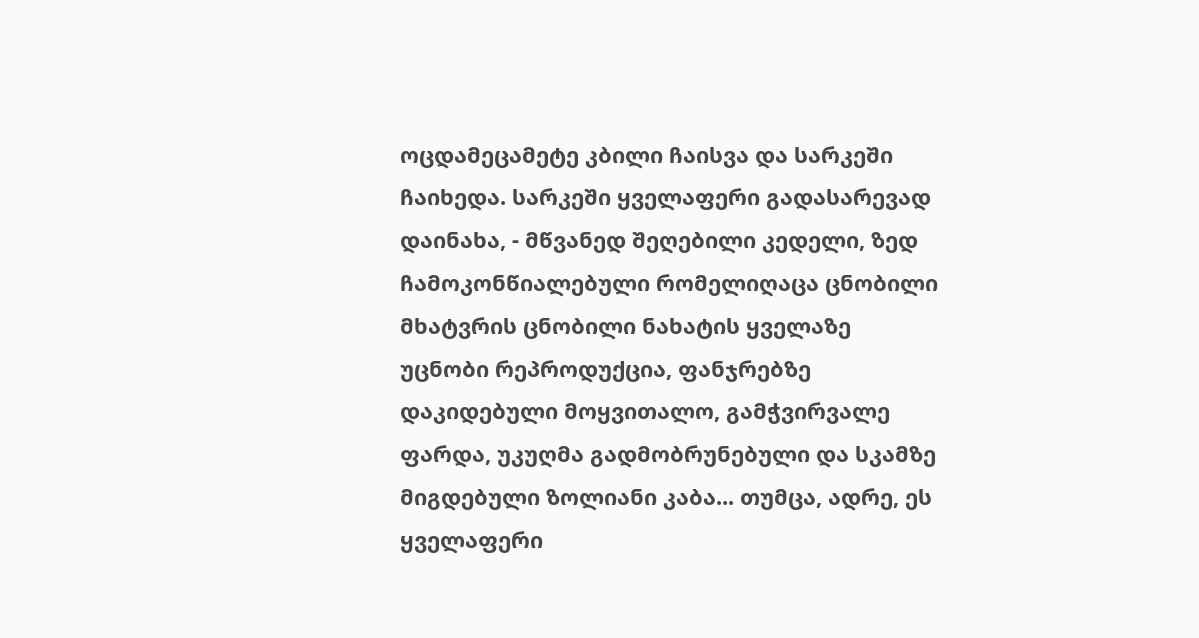ოცდამეცამეტე კბილი ჩაისვა და სარკეში ჩაიხედა. სარკეში ყველაფერი გადასარევად დაინახა, - მწვანედ შეღებილი კედელი, ზედ ჩამოკონწიალებული რომელიღაცა ცნობილი მხატვრის ცნობილი ნახატის ყველაზე უცნობი რეპროდუქცია, ფანჯრებზე დაკიდებული მოყვითალო, გამჭვირვალე ფარდა, უკუღმა გადმობრუნებული და სკამზე მიგდებული ზოლიანი კაბა... თუმცა, ადრე, ეს ყველაფერი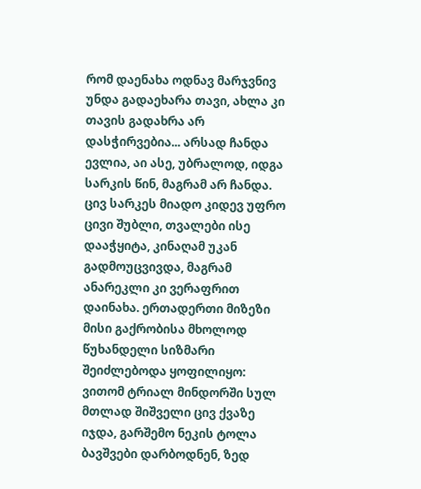რომ დაენახა ოდნავ მარჯვნივ უნდა გადაეხარა თავი, ახლა კი თავის გადახრა არ დასჭირვებია... არსად ჩანდა ევლია, აი ასე, უბრალოდ, იდგა სარკის წინ, მაგრამ არ ჩანდა. ცივ სარკეს მიადო კიდევ უფრო ცივი შუბლი, თვალები ისე დააჭყიტა, კინაღამ უკან გადმოუცვივდა, მაგრამ ანარეკლი კი ვერაფრით დაინახა. ერთადერთი მიზეზი მისი გაქრობისა მხოლოდ წუხანდელი სიზმარი შეიძლებოდა ყოფილიყო:
ვითომ ტრიალ მინდორში სულ მთლად შიშველი ცივ ქვაზე იჯდა, გარშემო ნეკის ტოლა ბავშვები დარბოდნენ, ზედ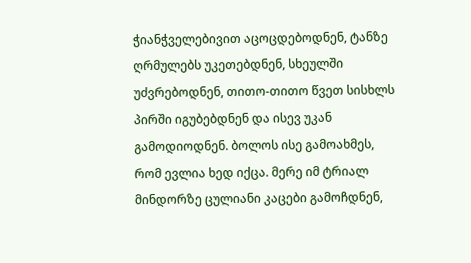ჭიანჭველებივით აცოცდებოდნენ, ტანზე ღრმულებს უკეთებდნენ, სხეულში უძვრებოდნენ, თითო-თითო წვეთ სისხლს პირში იგუბებდნენ და ისევ უკან გამოდიოდნენ. ბოლოს ისე გამოახმეს, რომ ევლია ხედ იქცა. მერე იმ ტრიალ მინდორზე ცულიანი კაცები გამოჩდნენ,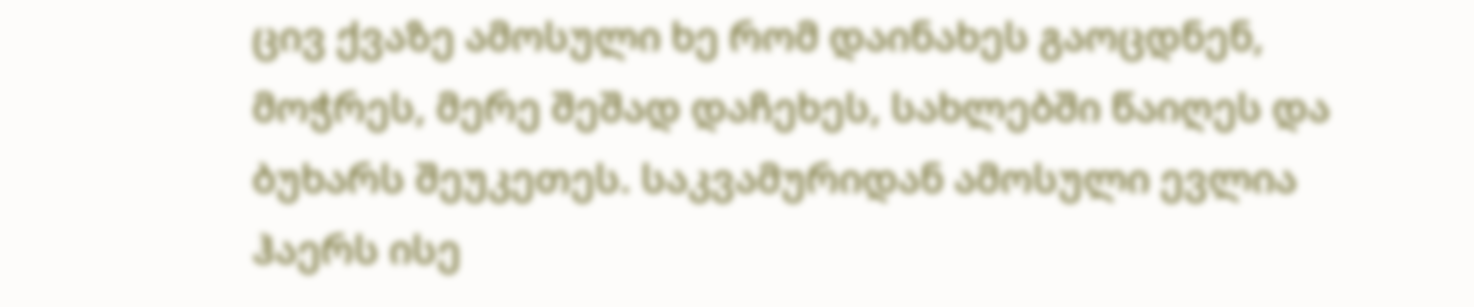ცივ ქვაზე ამოსული ხე რომ დაინახეს გაოცდნენ, მოჭრეს, მერე შეშად დაჩეხეს, სახლებში წაიღეს და ბუხარს შეუკეთეს. საკვამურიდან ამოსული ევლია ჰაერს ისე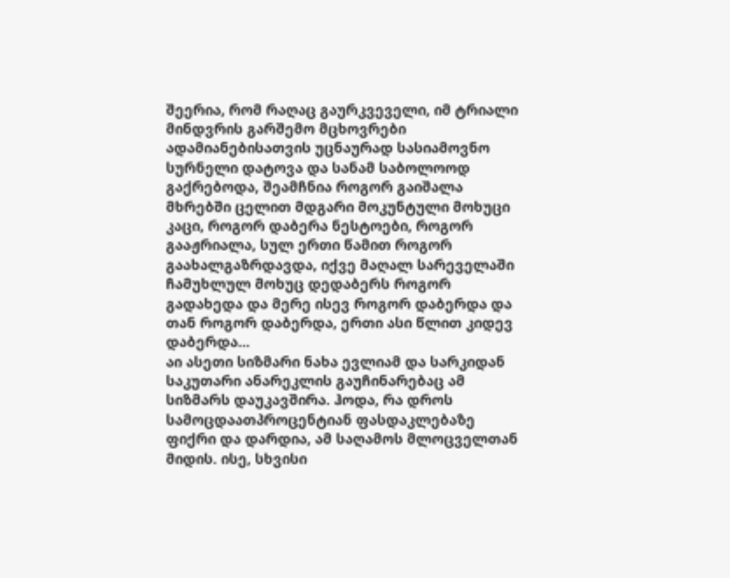შეერია, რომ რაღაც გაურკვეველი, იმ ტრიალი მინდვრის გარშემო მცხოვრები ადამიანებისათვის უცნაურად სასიამოვნო სურნელი დატოვა და სანამ საბოლოოდ გაქრებოდა, შეამჩნია როგორ გაიშალა მხრებში ცელით მდგარი მოკუნტული მოხუცი კაცი, როგორ დაბერა ნესტოები, როგორ გააჟრიალა, სულ ერთი წამით როგორ გაახალგაზრდავდა, იქვე მაღალ სარეველაში ჩამუხლულ მოხუც დედაბერს როგორ გადახედა და მერე ისევ როგორ დაბერდა და თან როგორ დაბერდა, ერთი ასი წლით კიდევ დაბერდა...
აი ასეთი სიზმარი ნახა ევლიამ და სარკიდან საკუთარი ანარეკლის გაუჩინარებაც ამ სიზმარს დაუკავშირა. ჰოდა, რა დროს სამოცდაათპროცენტიან ფასდაკლებაზე ფიქრი და დარდია, ამ საღამოს მლოცველთან მიდის. ისე, სხვისი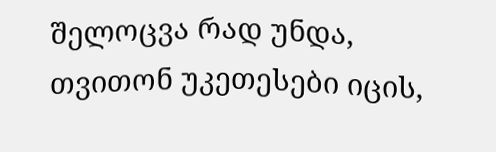შელოცვა რად უნდა, თვითონ უკეთესები იცის,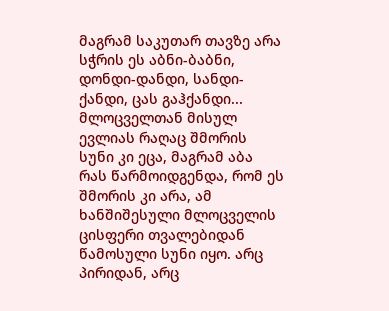მაგრამ საკუთარ თავზე არა სჭრის ეს აბნი-ბაბნი, დონდი-დანდი, სანდი-ქანდი, ცას გაჰქანდი... მლოცველთან მისულ ევლიას რაღაც შმორის სუნი კი ეცა, მაგრამ აბა რას წარმოიდგენდა, რომ ეს შმორის კი არა, ამ ხანშიშესული მლოცველის ცისფერი თვალებიდან წამოსული სუნი იყო. არც პირიდან, არც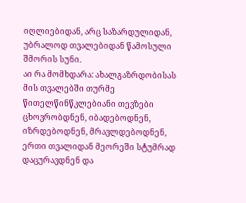იღლიებიდან, არც საზარდულიდან, უბრალოდ თვალებიდან წამოსული შმორის სუნი.
აი რა მომხდარა: ახალგაზრდობისას მის თვალებში თურმე წითელწინწკლებიანი თევზები ცხოვრობდნენ, იბადებოდნენ, იზრდებოდნენ, მრავლდებოდნენ, ერთი თვალიდან მეორეში სტუმრად დაცურავდნენ და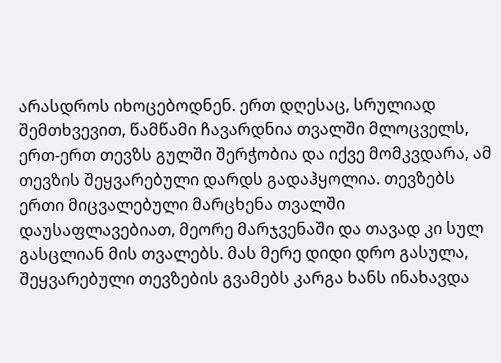არასდროს იხოცებოდნენ. ერთ დღესაც, სრულიად შემთხვევით, წამწამი ჩავარდნია თვალში მლოცველს, ერთ-ერთ თევზს გულში შერჭობია და იქვე მომკვდარა, ამ თევზის შეყვარებული დარდს გადაჰყოლია. თევზებს ერთი მიცვალებული მარცხენა თვალში დაუსაფლავებიათ, მეორე მარჯვენაში და თავად კი სულ გასცლიან მის თვალებს. მას მერე დიდი დრო გასულა, შეყვარებული თევზების გვამებს კარგა ხანს ინახავდა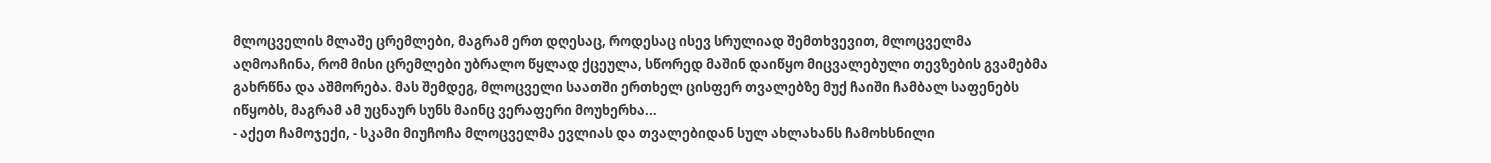მლოცველის მლაშე ცრემლები, მაგრამ ერთ დღესაც, როდესაც ისევ სრულიად შემთხვევით, მლოცველმა აღმოაჩინა, რომ მისი ცრემლები უბრალო წყლად ქცეულა, სწორედ მაშინ დაიწყო მიცვალებული თევზების გვამებმა გახრწნა და აშმორება. მას შემდეგ, მლოცველი საათში ერთხელ ცისფერ თვალებზე მუქ ჩაიში ჩამბალ საფენებს იწყობს, მაგრამ ამ უცნაურ სუნს მაინც ვერაფერი მოუხერხა...
- აქეთ ჩამოჯექი, - სკამი მიუჩოჩა მლოცველმა ევლიას და თვალებიდან სულ ახლახანს ჩამოხსნილი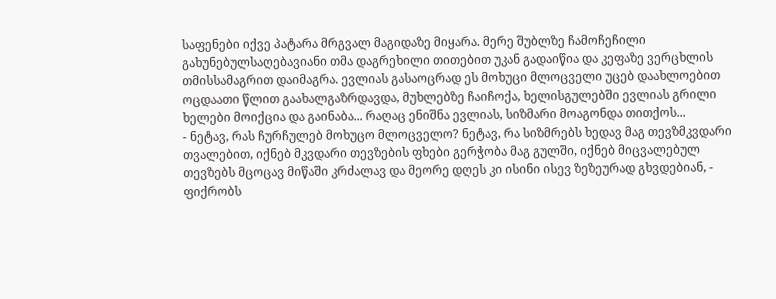საფენები იქვე პატარა მრგვალ მაგიდაზე მიყარა. მერე შუბლზე ჩამოჩეჩილი გახუნებულსაღებავიანი თმა დაგრეხილი თითებით უკან გადაიწია და კეფაზე ვერცხლის თმისსამაგრით დაიმაგრა. ევლიას გასაოცრად ეს მოხუცი მლოცველი უცებ დაახლოებით ოცდაათი წლით გაახალგაზრდავდა, მუხლებზე ჩაიჩოქა, ხელისგულებში ევლიას გრილი ხელები მოიქცია და გაინაბა... რაღაც ენიშნა ევლიას, სიზმარი მოაგონდა თითქოს...
- ნეტავ, რას ჩურჩულებ მოხუცო მლოცველო? ნეტავ, რა სიზმრებს ხედავ მაგ თევზმკვდარი თვალებით, იქნებ მკვდარი თევზების ფხები გერჭობა მაგ გულში, იქნებ მიცვალებულ თევზებს მცოცავ მიწაში კრძალავ და მეორე დღეს კი ისინი ისევ ზეზეურად გხვდებიან, - ფიქრობს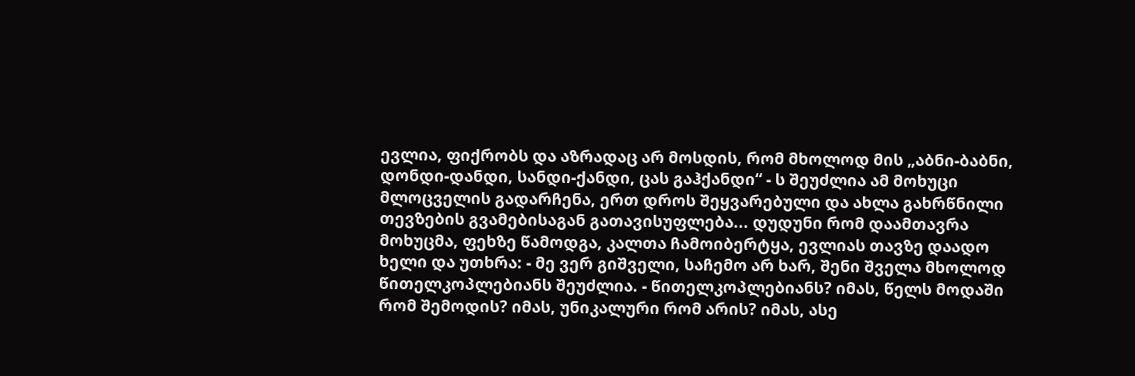ევლია, ფიქრობს და აზრადაც არ მოსდის, რომ მხოლოდ მის „აბნი-ბაბნი, დონდი-დანდი, სანდი-ქანდი, ცას გაჰქანდი“ - ს შეუძლია ამ მოხუცი მლოცველის გადარჩენა, ერთ დროს შეყვარებული და ახლა გახრწნილი თევზების გვამებისაგან გათავისუფლება... დუდუნი რომ დაამთავრა მოხუცმა, ფეხზე წამოდგა, კალთა ჩამოიბერტყა, ევლიას თავზე დაადო ხელი და უთხრა: - მე ვერ გიშველი, საჩემო არ ხარ, შენი შველა მხოლოდ წითელკოპლებიანს შეუძლია. - წითელკოპლებიანს? იმას, წელს მოდაში რომ შემოდის? იმას, უნიკალური რომ არის? იმას, ასე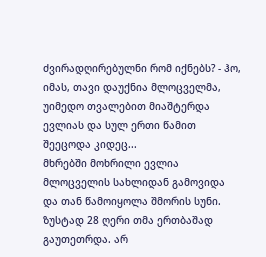ძვირადღირებულნი რომ იქნებს? - ჰო, იმას, თავი დაუქნია მლოცველმა, უიმედო თვალებით მიაშტერდა ევლიას და სულ ერთი წამით შეეცოდა კიდეც...
მხრებში მოხრილი ევლია მლოცველის სახლიდან გამოვიდა და თან წამოიყოლა შმორის სუნი. ზუსტად 28 ღერი თმა ერთბაშად გაუთეთრდა. არ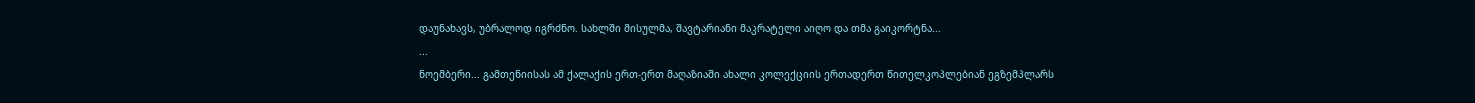დაუნახავს, უბრალოდ იგრძნო. სახლში მისულმა, შავტარიანი მაკრატელი აიღო და თმა გაიკორტნა...
...
ნოემბერი... გამთენიისას ამ ქალაქის ერთ-ერთ მაღაზიაში ახალი კოლექციის ერთადერთ წითელკოპლებიან ეგზემპლარს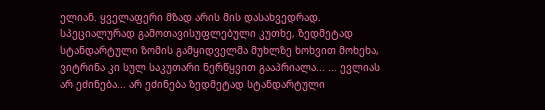ელიან. ყველაფერი მზად არის მის დასახვედრად. სპეციალურად გამოთავისუფლებული კუთხე, ზედმეტად სტანდარტული ზომის გამყიდველმა მუხლზე ხოხვით მოხეხა, ვიტრინა კი სულ საკუთარი ნერწყვით გააპრიალა... ... ევლიას არ ეძინება... არ ეძინება ზედმეტად სტანდარტული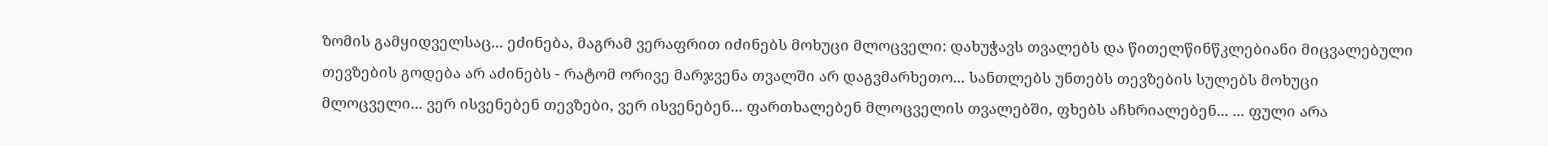ზომის გამყიდველსაც... ეძინება, მაგრამ ვერაფრით იძინებს მოხუცი მლოცველი: დახუჭავს თვალებს და წითელწინწკლებიანი მიცვალებული თევზების გოდება არ აძინებს - რატომ ორივე მარჯვენა თვალში არ დაგვმარხეთო... სანთლებს უნთებს თევზების სულებს მოხუცი მლოცველი... ვერ ისვენებენ თევზები, ვერ ისვენებენ... ფართხალებენ მლოცველის თვალებში, ფხებს აჩხრიალებენ... ... ფული არა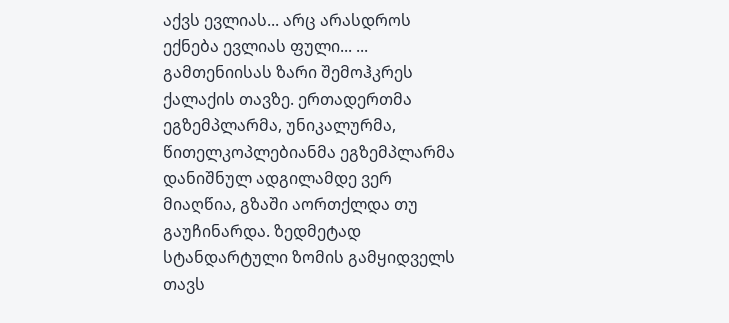აქვს ევლიას... არც არასდროს ექნება ევლიას ფული... ... გამთენიისას ზარი შემოჰკრეს ქალაქის თავზე. ერთადერთმა ეგზემპლარმა, უნიკალურმა, წითელკოპლებიანმა ეგზემპლარმა დანიშნულ ადგილამდე ვერ მიაღწია, გზაში აორთქლდა თუ გაუჩინარდა. ზედმეტად სტანდარტული ზომის გამყიდველს თავს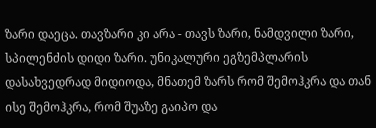ზარი დაეცა. თავზარი კი არა - თავს ზარი, ნამდვილი ზარი, სპილენძის დიდი ზარი. უნიკალური ეგზემპლარის დასახვედრად მიდიოდა, მნათემ ზარს რომ შემოჰკრა და თან ისე შემოჰკრა, რომ შუაზე გაიპო და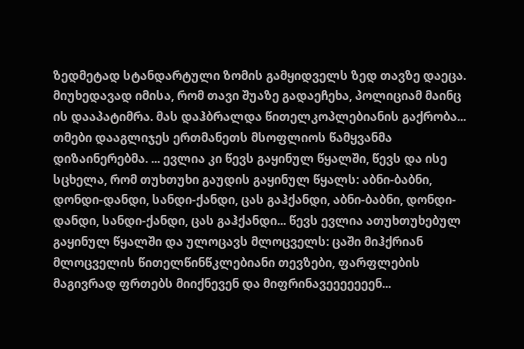ზედმეტად სტანდარტული ზომის გამყიდველს ზედ თავზე დაეცა. მიუხედავად იმისა, რომ თავი შუაზე გადაეჩეხა, პოლიციამ მაინც ის დააპატიმრა. მას დაჰბრალდა წითელკოპლებიანის გაქრობა... თმები დააგლიჯეს ერთმანეთს მსოფლიოს წამყვანმა დიზაინერებმა. ... ევლია კი წევს გაყინულ წყალში, წევს და ისე სცხელა, რომ თუხთუხი გაუდის გაყინულ წყალს: აბნი-ბაბნი, დონდი-დანდი, სანდი-ქანდი, ცას გაჰქანდი, აბნი-ბაბნი, დონდი-დანდი, სანდი-ქანდი, ცას გაჰქანდი... წევს ევლია ათუხთუხებულ გაყინულ წყალში და ულოცავს მლოცველს: ცაში მიჰქრიან მლოცველის წითელწინწკლებიანი თევზები, ფარფლების მაგივრად ფრთებს მიიქნევენ და მიფრინავეეეეეეენ...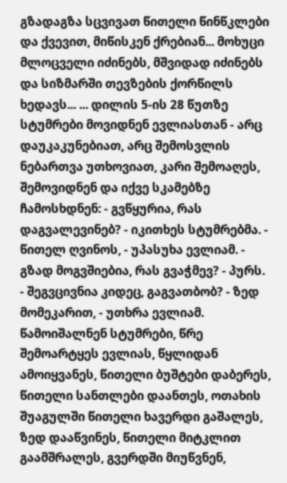გზადაგზა სცვივათ წითელი წინწკლები და ქვევით, მიწისკენ ქრებიან... მოხუცი მლოცველი იძინებს, მშვიდად იძინებს და სიზმარში თევზების ქორწილს ხედავს... ... დილის 5-ის 28 წუთზე სტუმრები მოვიდნენ ევლიასთან - არც დაუკაკუნებიათ, არც შემოსვლის ნებართვა უთხოვიათ, კარი შემოაღეს, შემოვიდნენ და იქვე სკამებზე ჩამოსხდნენ: - გვწყურია, რას დაგვალევინებ? - იკითხეს სტუმრებმა. - წითელ ღვინოს, - უპასუხა ევლიამ. - გზად მოგვშიებია, რას გვაჭმევ? - პურს. - შეგვცივნია კიდეც, გაგვათბობ? - ზედ მომეკარით, - უთხრა ევლიამ. წამოიშალნენ სტუმრები, წრე შემოარტყეს ევლიას, წყლიდან ამოიყვანეს, წითელი ბუშტები დაბერეს, წითელი სანთლები დაანთეს, ოთახის შუაგულში წითელი ხავერდი გაშალეს, ზედ დააწვინეს, წითელი მიტკლით გაამშრალეს, გვერდში მიუწვნენ,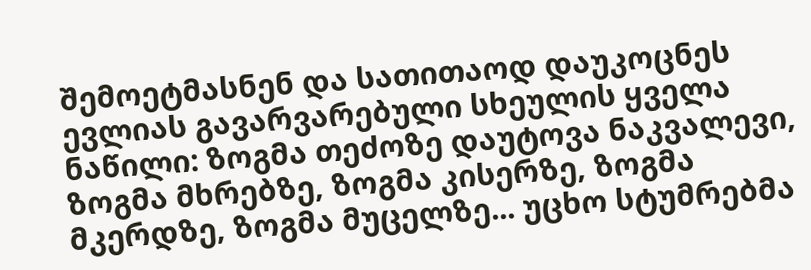შემოეტმასნენ და სათითაოდ დაუკოცნეს ევლიას გავარვარებული სხეულის ყველა ნაწილი: ზოგმა თეძოზე დაუტოვა ნაკვალევი, ზოგმა მხრებზე, ზოგმა კისერზე, ზოგმა მკერდზე, ზოგმა მუცელზე... უცხო სტუმრებმა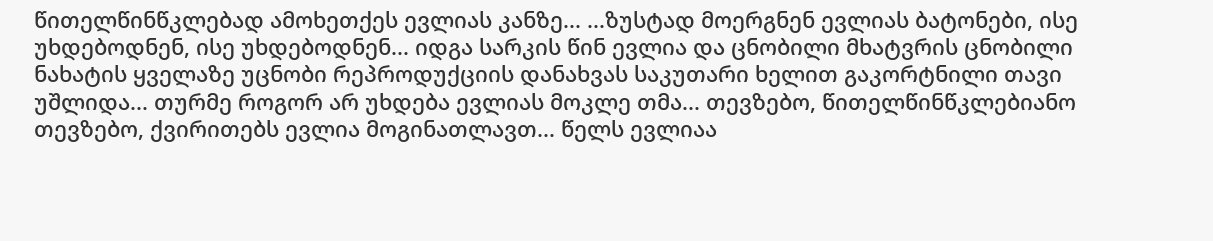წითელწინწკლებად ამოხეთქეს ევლიას კანზე... ...ზუსტად მოერგნენ ევლიას ბატონები, ისე უხდებოდნენ, ისე უხდებოდნენ... იდგა სარკის წინ ევლია და ცნობილი მხატვრის ცნობილი ნახატის ყველაზე უცნობი რეპროდუქციის დანახვას საკუთარი ხელით გაკორტნილი თავი უშლიდა... თურმე როგორ არ უხდება ევლიას მოკლე თმა... თევზებო, წითელწინწკლებიანო თევზებო, ქვირითებს ევლია მოგინათლავთ... წელს ევლიაა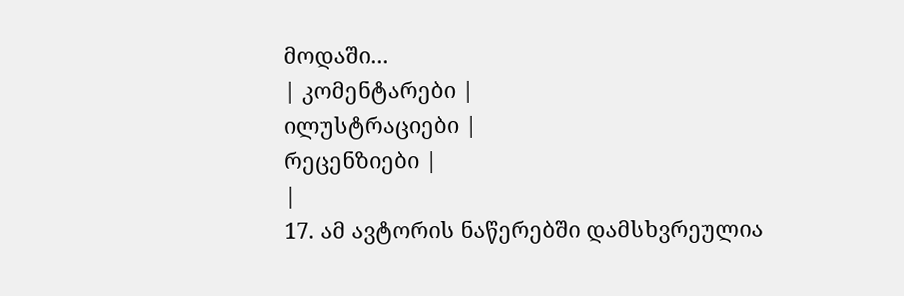მოდაში...
| კომენტარები |
ილუსტრაციები |
რეცენზიები |
|
17. ამ ავტორის ნაწერებში დამსხვრეულია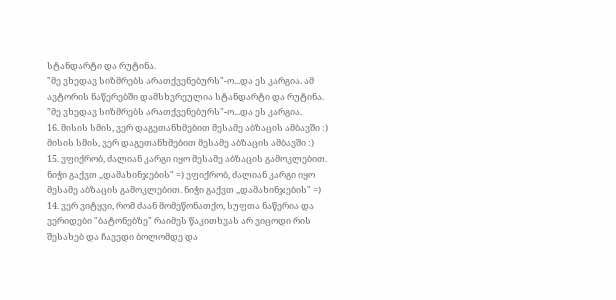სტანდარტი და რუტინა.
"მე ვხედავ სიზმრებს არათქვენებურს"-ო...და ეს კარგია. ამ ავტორის ნაწერებში დამსხვრეულია სტანდარტი და რუტინა.
"მე ვხედავ სიზმრებს არათქვენებურს"-ო...და ეს კარგია.
16. მისის სმის, ვერ დაგეთანხმებით მესამე აბზაცის ამბავში :) მისის სმის, ვერ დაგეთანხმებით მესამე აბზაცის ამბავში :)
15. ვფიქრობ, ძალიან კარგი იყო მესამე აბზაცის გამოკლებით. ნიჭი გაქვთ ,,დამახინჯების" =) ვფიქრობ, ძალიან კარგი იყო მესამე აბზაცის გამოკლებით. ნიჭი გაქვთ ,,დამახინჯების" =)
14. ვერ ვიტყვი, რომ ძაან მომეწონათქო, სუფთა ნაწერია და ვერიდები "ბატონებზე" რაიმეს წაკითხვას არ ვიცოდი რის შესახებ და ჩავედი ბოლომდე და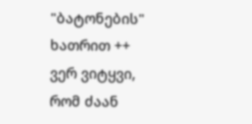"ბატონების" ხათრით ++
ვერ ვიტყვი, რომ ძაან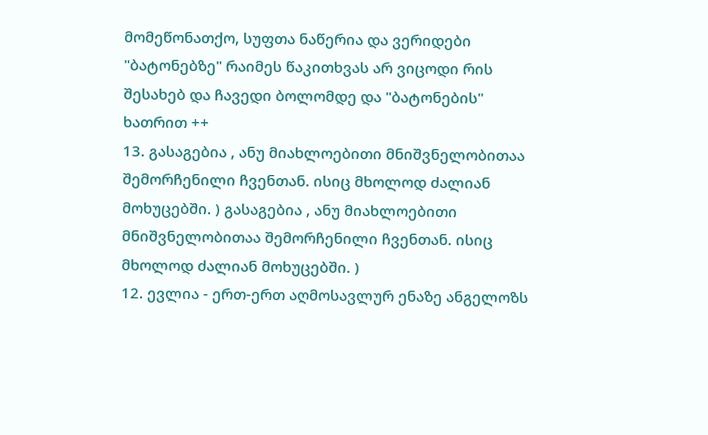მომეწონათქო, სუფთა ნაწერია და ვერიდები "ბატონებზე" რაიმეს წაკითხვას არ ვიცოდი რის შესახებ და ჩავედი ბოლომდე და "ბატონების" ხათრით ++
13. გასაგებია , ანუ მიახლოებითი მნიშვნელობითაა შემორჩენილი ჩვენთან. ისიც მხოლოდ ძალიან მოხუცებში. ) გასაგებია , ანუ მიახლოებითი მნიშვნელობითაა შემორჩენილი ჩვენთან. ისიც მხოლოდ ძალიან მოხუცებში. )
12. ევლია - ერთ-ერთ აღმოსავლურ ენაზე ანგელოზს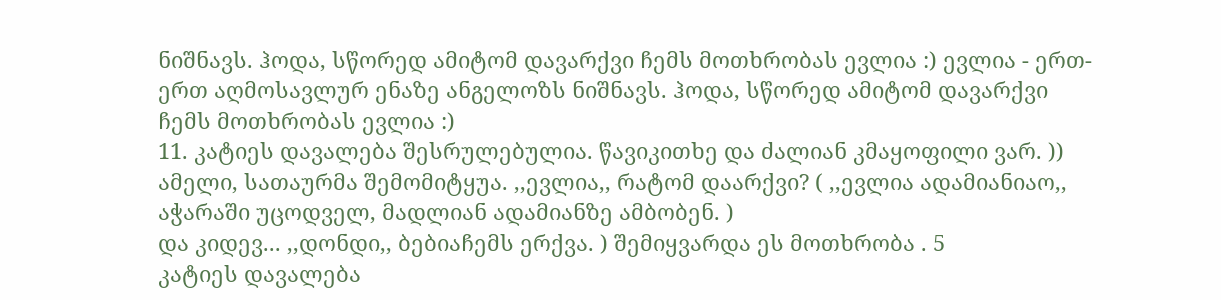ნიშნავს. ჰოდა, სწორედ ამიტომ დავარქვი ჩემს მოთხრობას ევლია :) ევლია - ერთ-ერთ აღმოსავლურ ენაზე ანგელოზს ნიშნავს. ჰოდა, სწორედ ამიტომ დავარქვი ჩემს მოთხრობას ევლია :)
11. კატიეს დავალება შესრულებულია. წავიკითხე და ძალიან კმაყოფილი ვარ. ))
ამელი, სათაურმა შემომიტყუა. ,,ევლია,, რატომ დაარქვი? ( ,,ევლია ადამიანიაო,, აჭარაში უცოდველ, მადლიან ადამიანზე ამბობენ. )
და კიდევ... ,,დონდი,, ბებიაჩემს ერქვა. ) შემიყვარდა ეს მოთხრობა . 5
კატიეს დავალება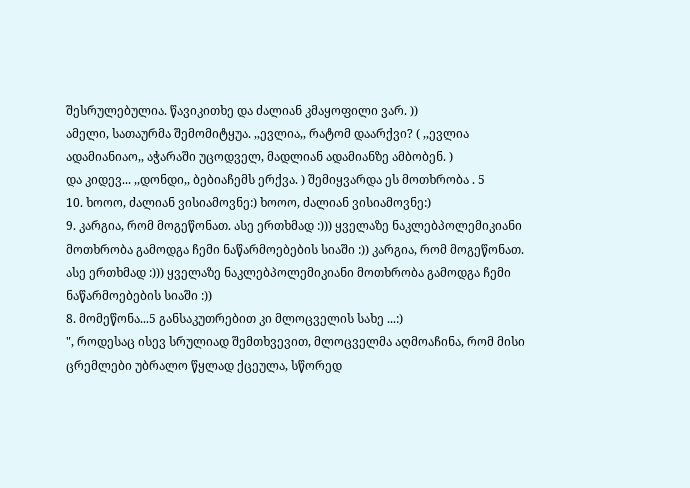შესრულებულია. წავიკითხე და ძალიან კმაყოფილი ვარ. ))
ამელი, სათაურმა შემომიტყუა. ,,ევლია,, რატომ დაარქვი? ( ,,ევლია ადამიანიაო,, აჭარაში უცოდველ, მადლიან ადამიანზე ამბობენ. )
და კიდევ... ,,დონდი,, ბებიაჩემს ერქვა. ) შემიყვარდა ეს მოთხრობა . 5
10. ხოოო, ძალიან ვისიამოვნე:) ხოოო, ძალიან ვისიამოვნე:)
9. კარგია, რომ მოგეწონათ. ასე ერთხმად :))) ყველაზე ნაკლებპოლემიკიანი მოთხრობა გამოდგა ჩემი ნაწარმოებების სიაში :)) კარგია, რომ მოგეწონათ. ასე ერთხმად :))) ყველაზე ნაკლებპოლემიკიანი მოთხრობა გამოდგა ჩემი ნაწარმოებების სიაში :))
8. მომეწონა...5 განსაკუთრებით კი მლოცველის სახე ...:)
", როდესაც ისევ სრულიად შემთხვევით, მლოცველმა აღმოაჩინა, რომ მისი ცრემლები უბრალო წყლად ქცეულა, სწორედ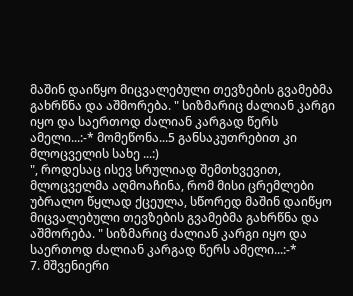მაშინ დაიწყო მიცვალებული თევზების გვამებმა გახრწნა და აშმორება. " სიზმარიც ძალიან კარგი იყო და საერთოდ ძალიან კარგად წერს ამელი...:-* მომეწონა...5 განსაკუთრებით კი მლოცველის სახე ...:)
", როდესაც ისევ სრულიად შემთხვევით, მლოცველმა აღმოაჩინა, რომ მისი ცრემლები უბრალო წყლად ქცეულა, სწორედ მაშინ დაიწყო მიცვალებული თევზების გვამებმა გახრწნა და აშმორება. " სიზმარიც ძალიან კარგი იყო და საერთოდ ძალიან კარგად წერს ამელი...:-*
7. მშვენიერი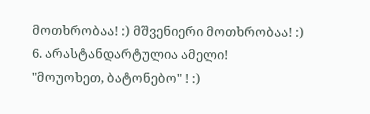მოთხრობაა! :) მშვენიერი მოთხრობაა! :)
6. არასტანდარტულია ამელი!
"მოუოხეთ, ბატონებო" ! :)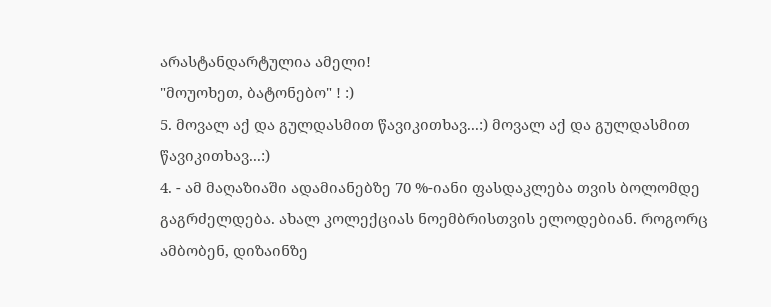არასტანდარტულია ამელი!
"მოუოხეთ, ბატონებო" ! :)
5. მოვალ აქ და გულდასმით წავიკითხავ...:) მოვალ აქ და გულდასმით წავიკითხავ...:)
4. - ამ მაღაზიაში ადამიანებზე 70 %-იანი ფასდაკლება თვის ბოლომდე გაგრძელდება. ახალ კოლექციას ნოემბრისთვის ელოდებიან. როგორც ამბობენ, დიზაინზე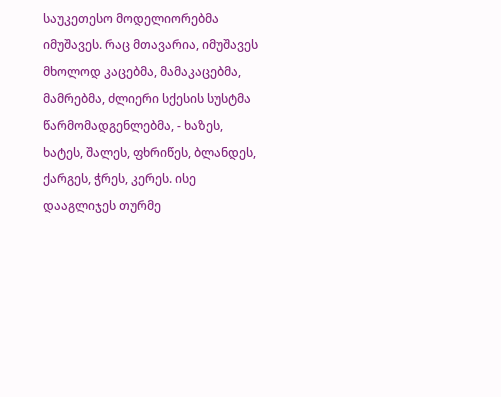საუკეთესო მოდელიორებმა იმუშავეს. რაც მთავარია, იმუშავეს მხოლოდ კაცებმა, მამაკაცებმა, მამრებმა, ძლიერი სქესის სუსტმა წარმომადგენლებმა, - ხაზეს, ხატეს, შალეს, ფხრიწეს, ბლანდეს, ქარგეს, ჭრეს, კერეს. ისე დააგლიჯეს თურმე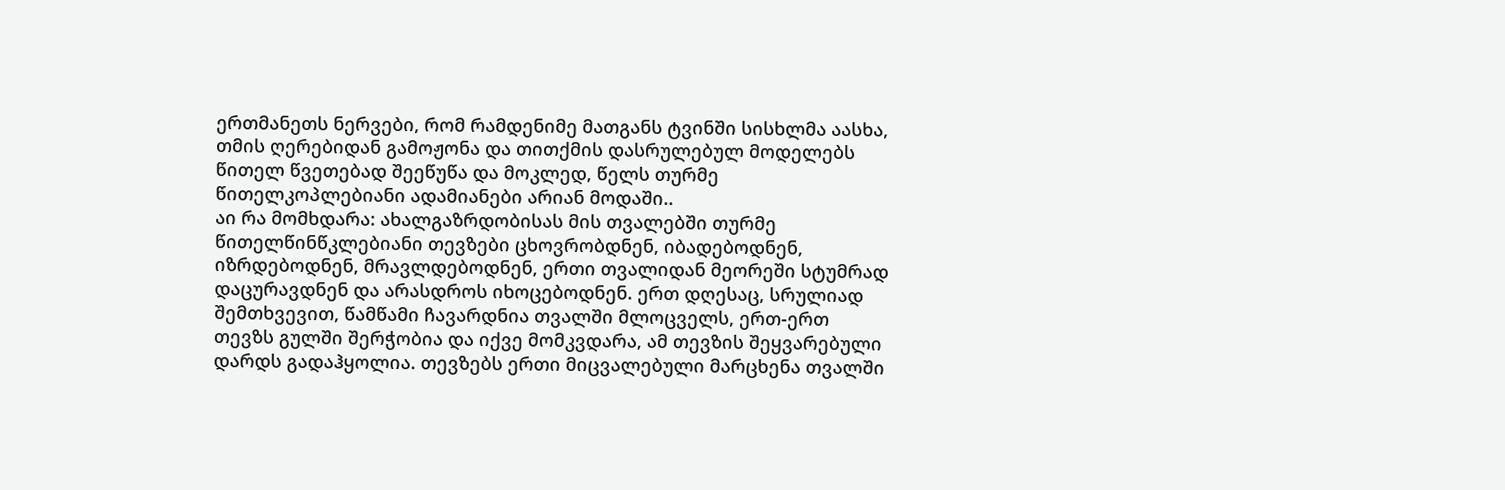ერთმანეთს ნერვები, რომ რამდენიმე მათგანს ტვინში სისხლმა აასხა, თმის ღერებიდან გამოჟონა და თითქმის დასრულებულ მოდელებს წითელ წვეთებად შეეწუწა და მოკლედ, წელს თურმე წითელკოპლებიანი ადამიანები არიან მოდაში..
აი რა მომხდარა: ახალგაზრდობისას მის თვალებში თურმე წითელწინწკლებიანი თევზები ცხოვრობდნენ, იბადებოდნენ, იზრდებოდნენ, მრავლდებოდნენ, ერთი თვალიდან მეორეში სტუმრად დაცურავდნენ და არასდროს იხოცებოდნენ. ერთ დღესაც, სრულიად შემთხვევით, წამწამი ჩავარდნია თვალში მლოცველს, ერთ-ერთ თევზს გულში შერჭობია და იქვე მომკვდარა, ამ თევზის შეყვარებული დარდს გადაჰყოლია. თევზებს ერთი მიცვალებული მარცხენა თვალში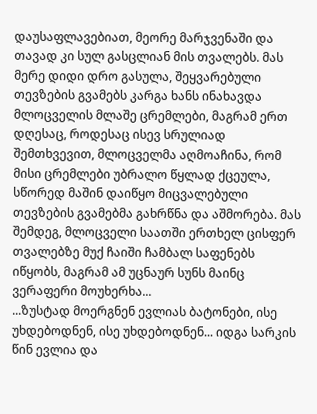დაუსაფლავებიათ, მეორე მარჯვენაში და თავად კი სულ გასცლიან მის თვალებს. მას მერე დიდი დრო გასულა, შეყვარებული თევზების გვამებს კარგა ხანს ინახავდა მლოცველის მლაშე ცრემლები, მაგრამ ერთ დღესაც, როდესაც ისევ სრულიად შემთხვევით, მლოცველმა აღმოაჩინა, რომ მისი ცრემლები უბრალო წყლად ქცეულა, სწორედ მაშინ დაიწყო მიცვალებული თევზების გვამებმა გახრწნა და აშმორება. მას შემდეგ, მლოცველი საათში ერთხელ ცისფერ თვალებზე მუქ ჩაიში ჩამბალ საფენებს იწყობს, მაგრამ ამ უცნაურ სუნს მაინც ვერაფერი მოუხერხა...
...ზუსტად მოერგნენ ევლიას ბატონები, ისე უხდებოდნენ, ისე უხდებოდნენ... იდგა სარკის წინ ევლია და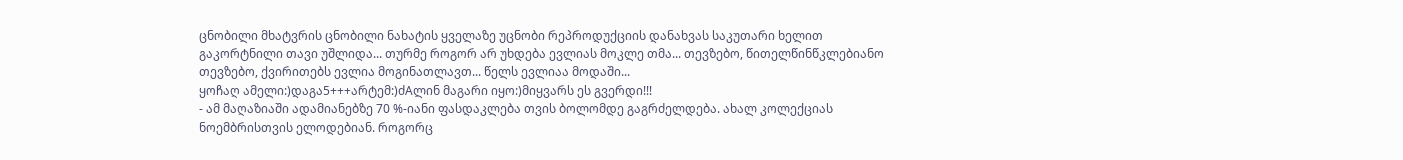ცნობილი მხატვრის ცნობილი ნახატის ყველაზე უცნობი რეპროდუქციის დანახვას საკუთარი ხელით გაკორტნილი თავი უშლიდა... თურმე როგორ არ უხდება ევლიას მოკლე თმა... თევზებო, წითელწინწკლებიანო თევზებო, ქვირითებს ევლია მოგინათლავთ... წელს ევლიაა მოდაში...
ყოჩაღ ამელი:)დაგა5+++არტემ:)ძAლინ მაგარი იყო:)მიყვარს ეს გვერდი!!!
- ამ მაღაზიაში ადამიანებზე 70 %-იანი ფასდაკლება თვის ბოლომდე გაგრძელდება. ახალ კოლექციას ნოემბრისთვის ელოდებიან. როგორც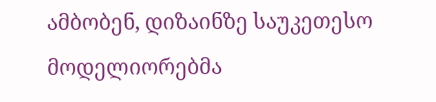ამბობენ, დიზაინზე საუკეთესო მოდელიორებმა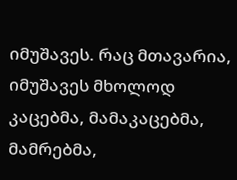იმუშავეს. რაც მთავარია, იმუშავეს მხოლოდ კაცებმა, მამაკაცებმა, მამრებმა,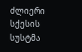ძლიერი სქესის სუსტმა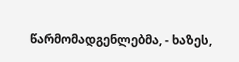წარმომადგენლებმა, - ხაზეს,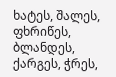ხატეს, შალეს, ფხრიწეს, ბლანდეს, ქარგეს, ჭრეს,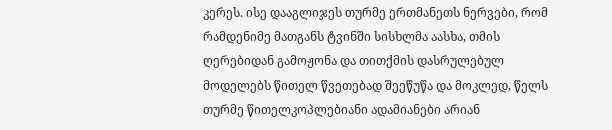კერეს. ისე დააგლიჯეს თურმე ერთმანეთს ნერვები, რომ რამდენიმე მათგანს ტვინში სისხლმა აასხა, თმის ღერებიდან გამოჟონა და თითქმის დასრულებულ მოდელებს წითელ წვეთებად შეეწუწა და მოკლედ, წელს თურმე წითელკოპლებიანი ადამიანები არიან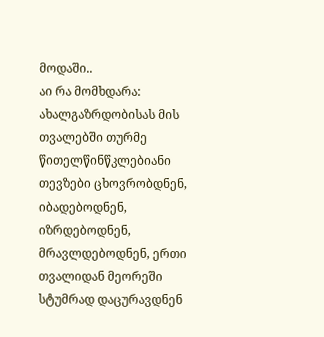მოდაში..
აი რა მომხდარა: ახალგაზრდობისას მის თვალებში თურმე წითელწინწკლებიანი თევზები ცხოვრობდნენ, იბადებოდნენ, იზრდებოდნენ, მრავლდებოდნენ, ერთი თვალიდან მეორეში სტუმრად დაცურავდნენ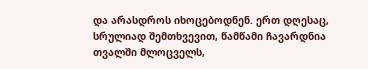და არასდროს იხოცებოდნენ. ერთ დღესაც, სრულიად შემთხვევით, წამწამი ჩავარდნია თვალში მლოცველს,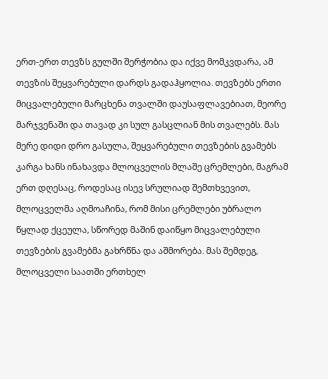ერთ-ერთ თევზს გულში შერჭობია და იქვე მომკვდარა, ამ თევზის შეყვარებული დარდს გადაჰყოლია. თევზებს ერთი მიცვალებული მარცხენა თვალში დაუსაფლავებიათ, მეორე მარჯვენაში და თავად კი სულ გასცლიან მის თვალებს. მას მერე დიდი დრო გასულა, შეყვარებული თევზების გვამებს კარგა ხანს ინახავდა მლოცველის მლაშე ცრემლები, მაგრამ ერთ დღესაც, როდესაც ისევ სრულიად შემთხვევით, მლოცველმა აღმოაჩინა, რომ მისი ცრემლები უბრალო წყლად ქცეულა, სწორედ მაშინ დაიწყო მიცვალებული თევზების გვამებმა გახრწნა და აშმორება. მას შემდეგ, მლოცველი საათში ერთხელ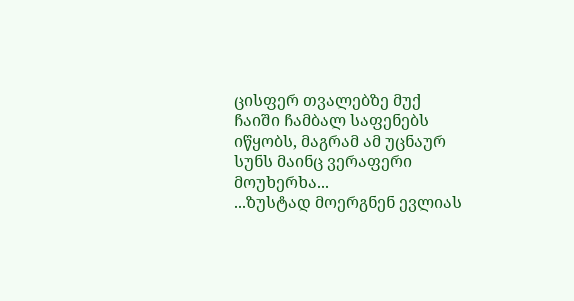ცისფერ თვალებზე მუქ ჩაიში ჩამბალ საფენებს იწყობს, მაგრამ ამ უცნაურ სუნს მაინც ვერაფერი მოუხერხა...
...ზუსტად მოერგნენ ევლიას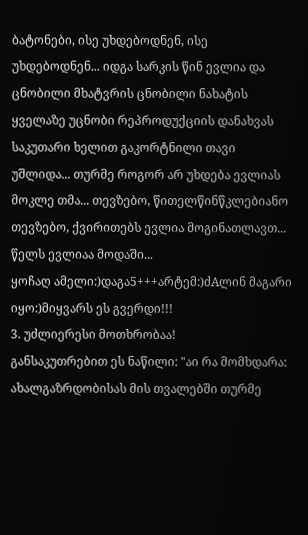ბატონები, ისე უხდებოდნენ, ისე უხდებოდნენ... იდგა სარკის წინ ევლია და ცნობილი მხატვრის ცნობილი ნახატის ყველაზე უცნობი რეპროდუქციის დანახვას საკუთარი ხელით გაკორტნილი თავი უშლიდა... თურმე როგორ არ უხდება ევლიას მოკლე თმა... თევზებო, წითელწინწკლებიანო თევზებო, ქვირითებს ევლია მოგინათლავთ... წელს ევლიაა მოდაში...
ყოჩაღ ამელი:)დაგა5+++არტემ:)ძAლინ მაგარი იყო:)მიყვარს ეს გვერდი!!!
3. უძლიერესი მოთხრობაა!
განსაკუთრებით ეს ნაწილი: "აი რა მომხდარა: ახალგაზრდობისას მის თვალებში თურმე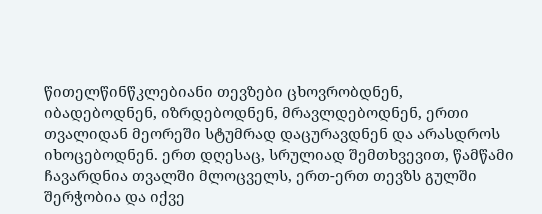წითელწინწკლებიანი თევზები ცხოვრობდნენ, იბადებოდნენ, იზრდებოდნენ, მრავლდებოდნენ, ერთი თვალიდან მეორეში სტუმრად დაცურავდნენ და არასდროს იხოცებოდნენ. ერთ დღესაც, სრულიად შემთხვევით, წამწამი ჩავარდნია თვალში მლოცველს, ერთ-ერთ თევზს გულში შერჭობია და იქვე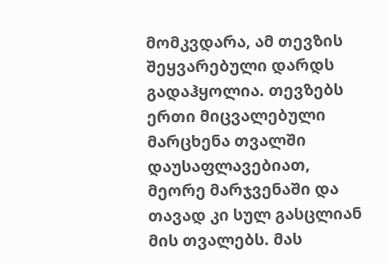მომკვდარა, ამ თევზის შეყვარებული დარდს გადაჰყოლია. თევზებს ერთი მიცვალებული მარცხენა თვალში დაუსაფლავებიათ, მეორე მარჯვენაში და თავად კი სულ გასცლიან მის თვალებს. მას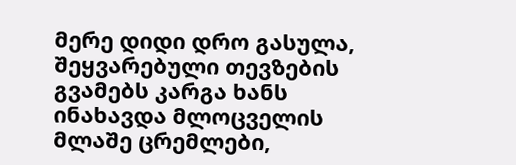მერე დიდი დრო გასულა, შეყვარებული თევზების გვამებს კარგა ხანს ინახავდა მლოცველის მლაშე ცრემლები,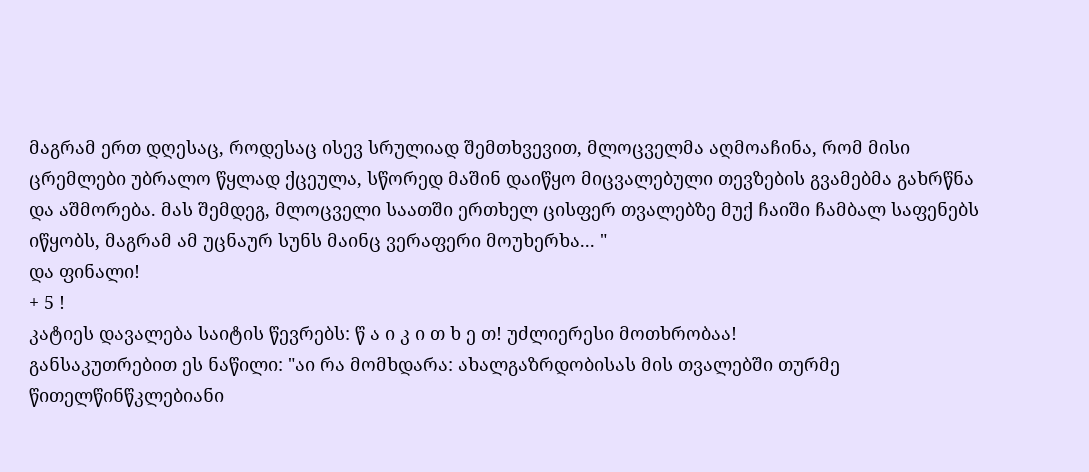მაგრამ ერთ დღესაც, როდესაც ისევ სრულიად შემთხვევით, მლოცველმა აღმოაჩინა, რომ მისი ცრემლები უბრალო წყლად ქცეულა, სწორედ მაშინ დაიწყო მიცვალებული თევზების გვამებმა გახრწნა და აშმორება. მას შემდეგ, მლოცველი საათში ერთხელ ცისფერ თვალებზე მუქ ჩაიში ჩამბალ საფენებს იწყობს, მაგრამ ამ უცნაურ სუნს მაინც ვერაფერი მოუხერხა... "
და ფინალი!
+ 5 !
კატიეს დავალება საიტის წევრებს: წ ა ი კ ი თ ხ ე თ! უძლიერესი მოთხრობაა!
განსაკუთრებით ეს ნაწილი: "აი რა მომხდარა: ახალგაზრდობისას მის თვალებში თურმე წითელწინწკლებიანი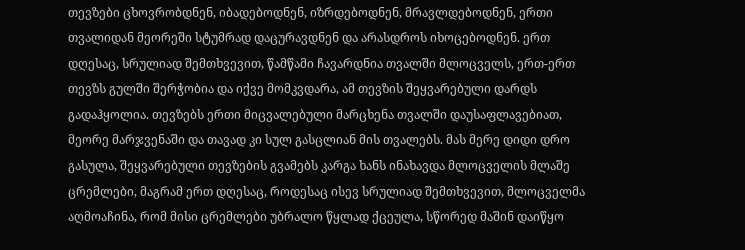თევზები ცხოვრობდნენ, იბადებოდნენ, იზრდებოდნენ, მრავლდებოდნენ, ერთი თვალიდან მეორეში სტუმრად დაცურავდნენ და არასდროს იხოცებოდნენ. ერთ დღესაც, სრულიად შემთხვევით, წამწამი ჩავარდნია თვალში მლოცველს, ერთ-ერთ თევზს გულში შერჭობია და იქვე მომკვდარა, ამ თევზის შეყვარებული დარდს გადაჰყოლია. თევზებს ერთი მიცვალებული მარცხენა თვალში დაუსაფლავებიათ, მეორე მარჯვენაში და თავად კი სულ გასცლიან მის თვალებს. მას მერე დიდი დრო გასულა, შეყვარებული თევზების გვამებს კარგა ხანს ინახავდა მლოცველის მლაშე ცრემლები, მაგრამ ერთ დღესაც, როდესაც ისევ სრულიად შემთხვევით, მლოცველმა აღმოაჩინა, რომ მისი ცრემლები უბრალო წყლად ქცეულა, სწორედ მაშინ დაიწყო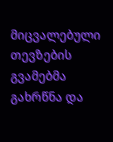მიცვალებული თევზების გვამებმა გახრწნა და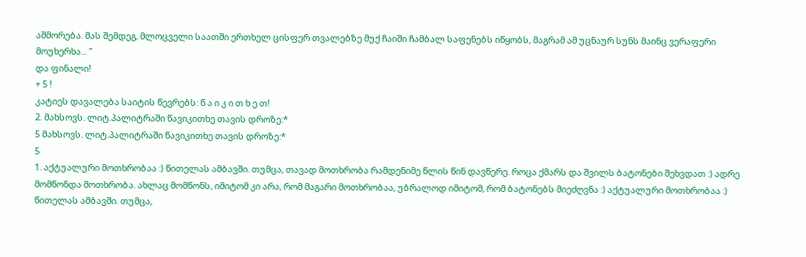აშმორება. მას შემდეგ, მლოცველი საათში ერთხელ ცისფერ თვალებზე მუქ ჩაიში ჩამბალ საფენებს იწყობს, მაგრამ ამ უცნაურ სუნს მაინც ვერაფერი მოუხერხა... "
და ფინალი!
+ 5 !
კატიეს დავალება საიტის წევრებს: წ ა ი კ ი თ ხ ე თ!
2. მახსოვს. ლიტ.პალიტრაში წავიკითხე თავის დროზე:*
5 მახსოვს. ლიტ.პალიტრაში წავიკითხე თავის დროზე:*
5
1. აქტუალური მოთხრობაა :) წითელას ამბავში. თუმცა, თავად მოთხრობა რამდენიმე წლის წინ დავწერე. როცა ქმარს და შვილს ბატონები შეხვდათ :) ადრე მომწონდა მოთხრობა. ახლაც მომწონს, იმიტომ კი არა, რომ მაგარი მოთხრობაა, უბრალოდ იმიტომ, რომ ბატონებს მიეძღვნა :) აქტუალური მოთხრობაა :) წითელას ამბავში. თუმცა,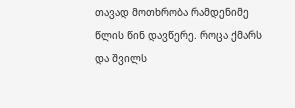თავად მოთხრობა რამდენიმე წლის წინ დავწერე. როცა ქმარს და შვილს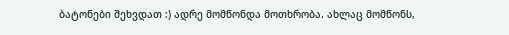ბატონები შეხვდათ :) ადრე მომწონდა მოთხრობა. ახლაც მომწონს,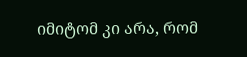იმიტომ კი არა, რომ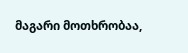მაგარი მოთხრობაა,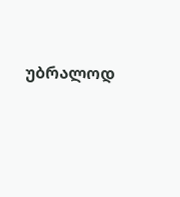უბრალოდ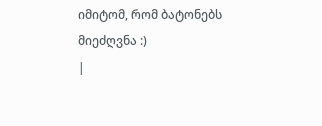იმიტომ, რომ ბატონებს მიეძღვნა :)
|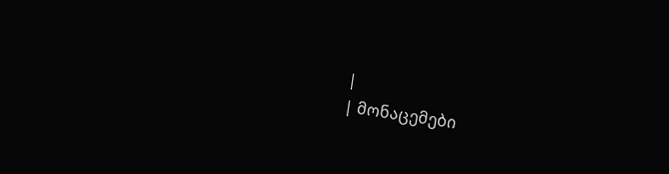|
| მონაცემები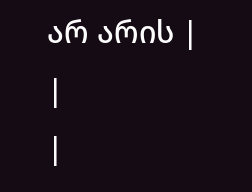არ არის |
|
|